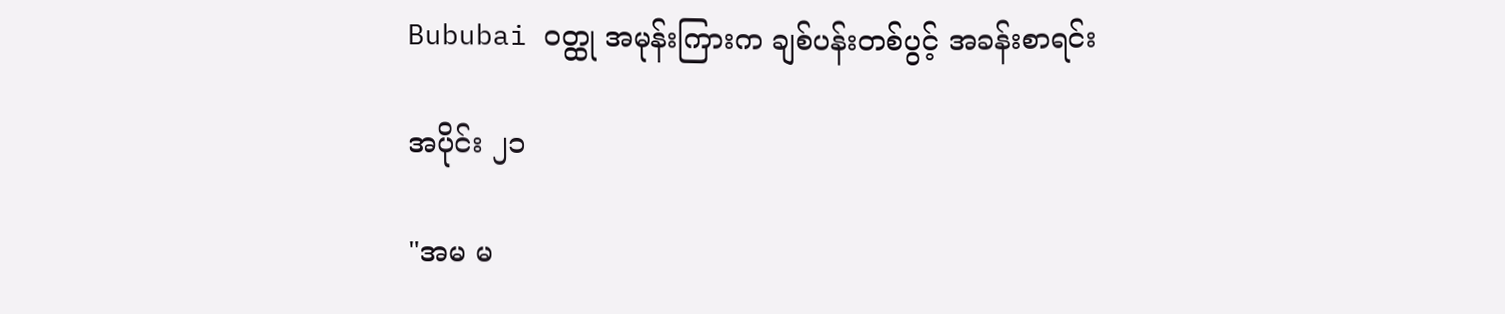Bububai ဝတ္ထု အမုန်းကြားက ချစ်ပန်းတစ်ပွင့် အခန်းစာရင်း

အပိုင်း ၂၁

"အမ မ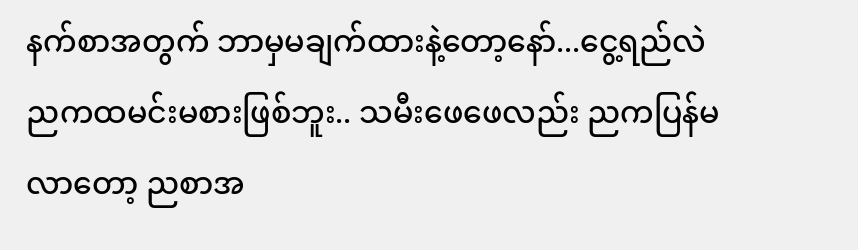နက်စာအတွက် ဘာမှမချက်ထားနဲ့တော့နော်...ငွေ့ရည်လဲ ညကထမင်းမစားဖြစ်ဘူး.. သမီးဖေဖေလည်း ညကပြန်မလာတော့ ညစာအ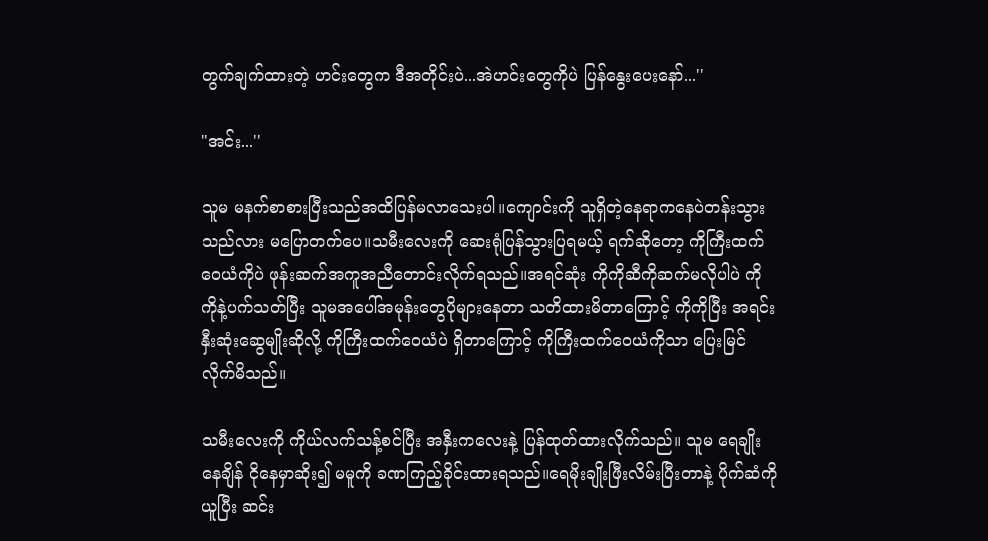တွက်ချက်ထားတဲ့ ဟင်းတွေက ဒီအတိုင်းပဲ...အဲဟင်းတွေကိုပဲ ပြန်နွေးပေးနော်...''

"အင်း...''

သူမ မနက်စာစားပြီးသည်အထိပြန်မလာသေးပါ။ကျောင်းကို သူရှိတဲ့နေရာကနေပဲတန်းသွားသည်လား မပြောတက်ပေ။သမီးလေးကို ဆေးရုံပြန်သွားပြရမယ့် ရက်ဆိုတော့ ကိုကြီးထက်ဝေယံကိုပဲ ဖုန်းဆက်အကူအညီတောင်းလိုက်ရသည်။အရင်ဆုံး ကိုကိုဆီကိုဆက်မလိုပါပဲ ကိုကိုနဲ့ပက်သတ်ပြီး သူမအပေါ်အမုန်းတွေပိုများနေတာ သတိထားမိတာကြောင့် ကိုကိုပြီး အရင်းနှီးဆုံးဆွေမျိုးဆိုလို့ ကိုကြီးထက်ဝေယံပဲ ရှိတာကြောင့် ကိုကြီးထက်ဝေယံကိုသာ ပြေးမြင်လိုက်မိသည်။

သမီးလေးကို ကိုယ်လက်သန့်စင်ပြီး အနှီးကလေးနဲ့ ပြန်ထုတ်ထားလိုက်သည်။ သူမ ရေချိုးနေချိန် ငိုနေမှာဆိုး၍ မမူကို ခဏကြည့်ခိုင်းထားရသည်။ရေမိုးချိုးဖြီးလိမ်းပြီးတာနဲ့ ပိုက်ဆံကိုယူပြီး ဆင်း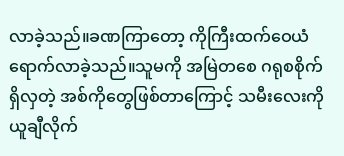လာခဲ့သည်။ခဏကြာတော့ ကိုကြီးထက်ဝေယံရောက်လာခဲ့သည်။သူမကို အမြဲတစေ ဂရုစစိုက်ရှိလှတဲ့ အစ်ကိုတွေဖြစ်တာကြောင့် သမီးလေးကို ယူချီလိုက်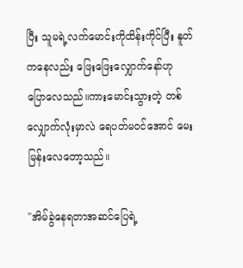ပြီး သူမရဲ့လက်မောင်းကိုထိန်းကိုင်ပြီး နူတ်ကနေလည်း ဖြေးဖြေးလျှောက်နော်ဟု ပြောလေသည်။ကားမောင်းသွားတဲ့ တစ်လျှောက်လုံးမှာလဲ ရေပတ်မဝင်အောင် မေးမြန်းလေတော့သည်။

"အိမ်ခွဲနေရတာအဆင်ပြေရဲ့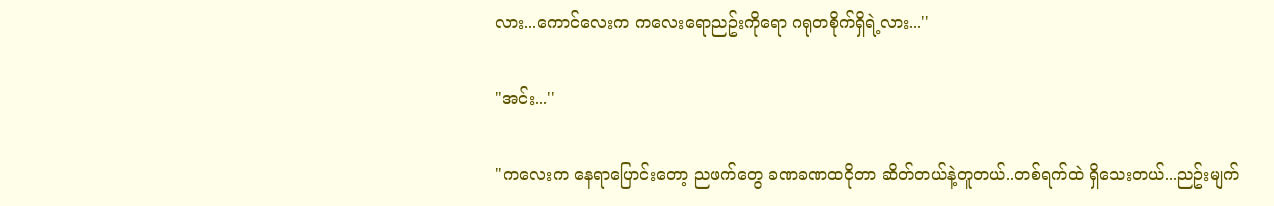လား...ကောင်လေးက ကလေးရောညဥ်းကိုရော ဂရုတစိုက်ရှိရဲ့လား...''

"အင်း...''

"ကလေးက နေရာပြောင်းတော့ ညဖက်တွေ ခဏခဏထငိုတာ ဆိတ်တယ်နဲ့တူတယ်..တစ်ရက်ထဲ ရှိသေးတယ်...ညဥ်းမျက်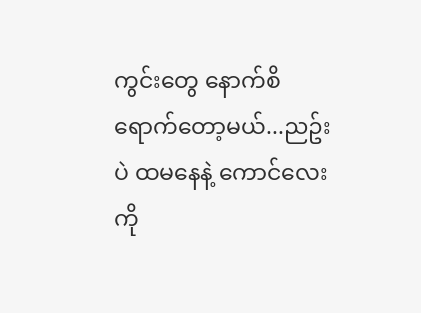ကွင်းတွေ နောက်စိရောက်တော့မယ်...ညဥ်းပဲ ထမနေနဲ့ ကောင်လေးကို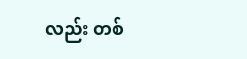လည်း တစ်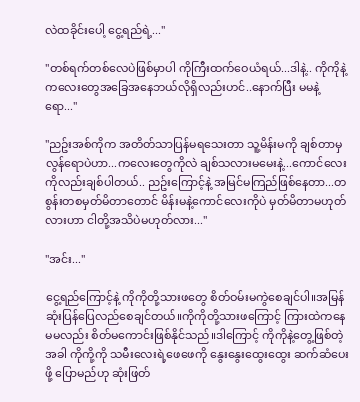လဲထခိုင်းပေါ့ ငွေ့ရည်ရဲ့...''

"တစ်ရက်တစ်လေပဲဖြစ်မှာပါ ကိုကြီးထက်ဝေယံရယ်...ဒါနဲ့.. ကိုကိုနဲ့ကလေးတွေအခြေအနေဘယ်လိုရှိလည်းဟင်..နောက်ပြီး မမနဲ့ရော...''

"ညဥ်းအစ်ကိုက အတိတ်သာပြန်မရသေးတာ သူ့မိန်းမကို ချစ်တာမှလွန်ရောပဲဟာ...ကလေးတွေကိုလဲ ချစ်သလားမမေးနဲ့...ကောင်လေးကိုလည်းချစ်ပါတယ်.. ညဥ်းကြောင့်နဲ့ အမြင်မကြည်ဖြစ်နေတာ...တစွန်းတစမှတ်မိတာတောင် မိန်းမနဲ့ကောင်လေးကိုပဲ မှတ်မိတာမဟုတ်လားဟာ ငါတို့အသိပဲမဟုတ်လား...''

"အင်း...''

ငွေ့ရည်ကြောင့်နဲ့ ကိုကိုတို့သားဖတွေ စိတ်ဝမ်းမကွဲစေချင်ပါ။အမြန်ဆုံးပြန်ပြေလည်စေချင်တယ်။ကိုကိုတို့သားဖကြောင့် ကြားထဲကနေ မမလည်း စိတ်မကောင်းဖြစ်နိုင်သည်။ဒါကြောင့် ကိုကိုနဲ့တွေ့ဖြစ်တဲ့အခါ ကိုကို့ကို သမီးလေးရဲ့ဖေဖေကို နွေးနွေးထွေးထွေး ဆက်ဆံပေးဖို့ ပြောမည်ဟု ဆုံးဖြတ်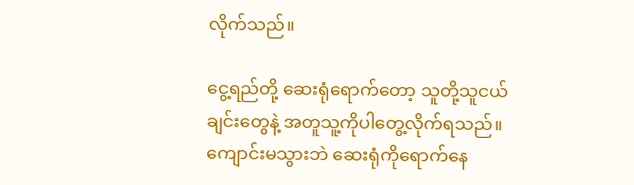လိုက်သည်။

ငွေ့ရည်တို့ ဆေးရုံရောက်တော့ သူတို့သူငယ်ချင်းတွေနဲ့ အတူသူ့ကိုပါတွေ့လိုက်ရသည်။ကျောင်းမသွားဘဲ ဆေးရုံကိုရောက်နေ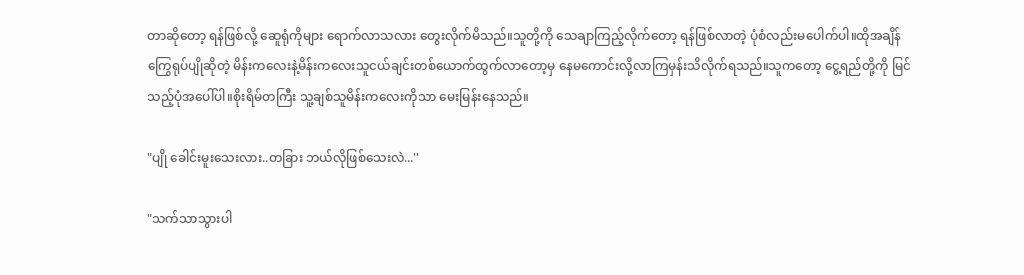တာဆိုတော့ ရန်ဖြစ်လို့ ဆေူရုံကိုများ ရောက်လာသလား တွေးလိုက်မိသည်။သူတို့ကို သေချာကြည့်လိုက်တော့ ရန်ဖြစ်လာတဲ့ ပုံစံလည်းမပေါက်ပါ။ထိုအချိန် ကြွေရုပ်ပျိုဆိုတဲ့ မိန်းကလေးနဲ့မိန်းကလေးသူငယ်ချင်းတစ်ယောက်ထွက်လာတော့မှ နေမကောင်းလို့လာကြမှန်းသိလိုက်ရသည်။သူကတော့ ငွေ့ရည်တို့ကို မြင်သည့်ပုံအပေါ်ပါ။စိုးရိမ်တကြီး သူ့ချစ်သူမိန်းကလေးကိုသာ မေးမြန်းနေသည်။

"ပျို ခေါင်းမူးသေးလား..တခြား ဘယ်လိုဖြစ်သေးလဲ...''

"သက်သာသွားပါ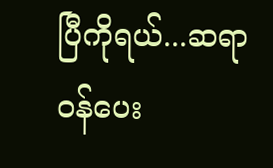ပြီကိုရယ်...ဆရာဝန်ပေး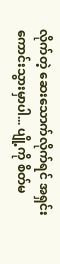လိုက်တဲ့ ဆေးသောက်လိုက်ရင် အရှင်းကောင်းသွားမှာပါ... ပျို့ကို စိတ်မ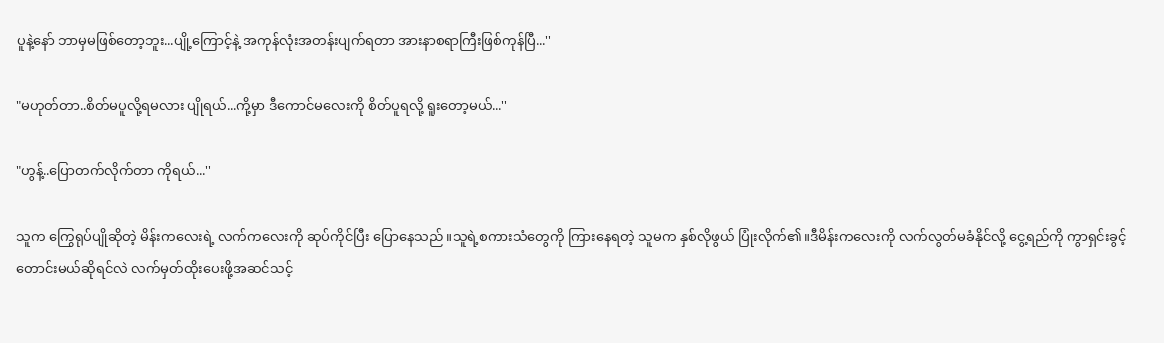ပူနဲ့နော် ဘာမှမဖြစ်တော့ဘူး...ပျို့ကြောင့်နဲ့ အကုန်လုံးအတန်းပျက်ရတာ အားနာစရာကြီးဖြစ်ကုန်ပြီ...''

"မဟုတ်တာ..စိတ်မပူလို့ရမလား ပျိုရယ်...ကို့မှာ ဒီကောင်မလေးကို စိတ်ပူရလို့ ရူးတော့မယ်...''

"ဟွန့်..ပြောတက်လိုက်တာ ကိုရယ်...''

သူက ကြွေရုပ်ပျိုဆိုတဲ့ မိန်းကလေးရဲ့ လက်ကလေးကို ဆုပ်ကိုင်ပြီး ပြောနေသည်။သူရဲ့စကားသံတွေကို ကြားနေရတဲ့ သူမက နှစ်လိုဖွယ် ပြုံးလိုက်၏။ဒီမိန်းကလေးကို လက်လွတ်မခံနိုင်လို့ ငွေ့ရည်ကို ကွာရှင်းခွင့်တောင်းမယ်ဆိုရင်လဲ လက်မှတ်ထိုးပေးဖို့အဆင်သင့်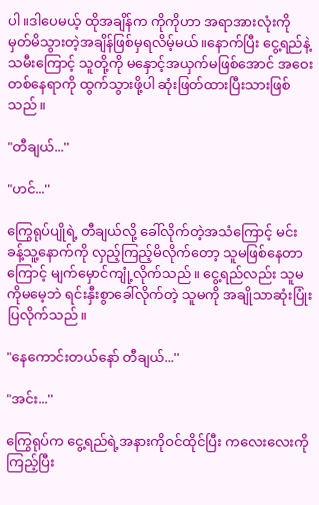ပါ။ဒါပေမယ့် ထိုအချိန်က ကိုကိုဟာ အရာအားလုံးကို မှတ်မိသွားတဲ့အချိန်ဖြစ်မှရလိမ့်မယ်။နောက်ပြီး ငွေ့ရည်နဲ့သမီးကြောင့် သူတို့ကို မနှောင့်အယှက်မဖြစ်အောင် အဝေးတစ်နေရာကို ထွက်သွားဖို့ပါ ဆုံးဖြတ်ထားပြီးသားဖြစ်သည်။

"တီချယ်...''

"ဟင်...''

ကြွေရုပ်ပျိုရဲ့ တီချယ်လို့ ခေါ်လိုက်တဲ့အသံကြောင့် မင်းခန့်သူ့နောက်ကို လှည့်ကြည့်မိလိုက်တော့ သူမဖြစ်နေတာကြောင့် မျက်မှောင်ကျုံ့လိုက်သည်။ ငွေ့ရည်လည်း သူမကိုမမေ့ဘဲ ရင်းနှီးစွာခေါ်လိုက်တဲ့ သူမကို အချိုသာဆုံးပြုံးပြလိုက်သည်။

"နေကောင်းတယ်နော် တီချယ်...''

"အင်း...''

ကြွေရုပ်က ငွေ့ရည်ရဲ့အနားကိုဝင်ထိုင်ပြီး ကလေးလေးကို ကြည့်ပြီး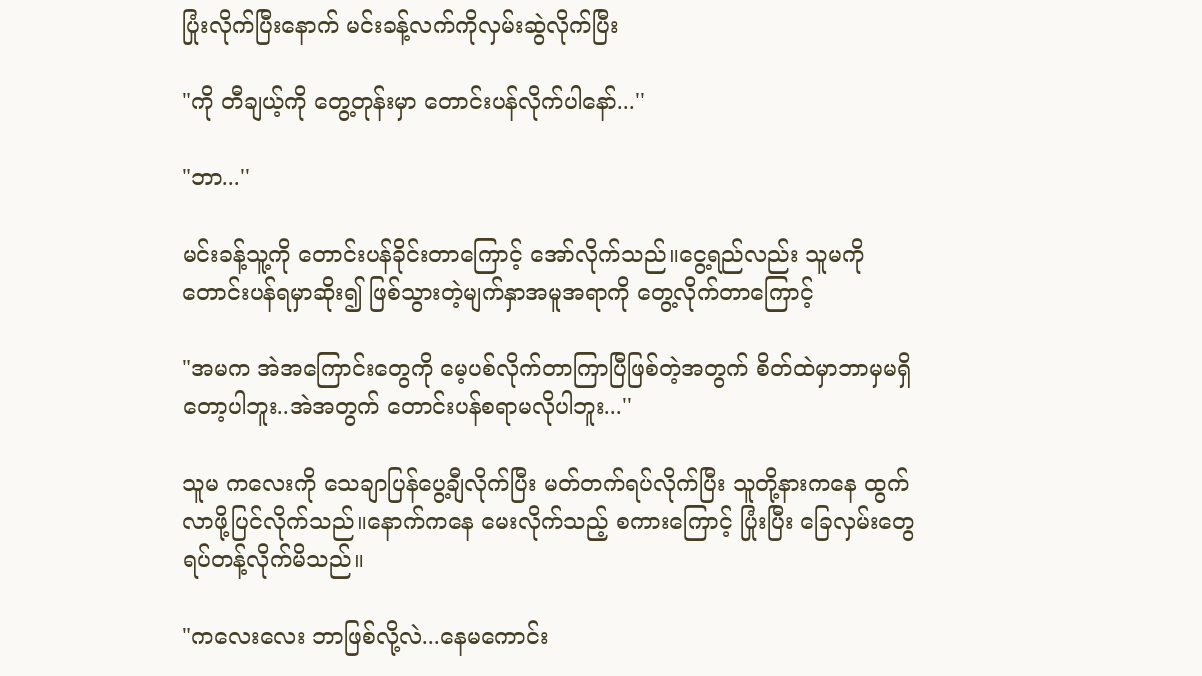ပြုံးလိုက်ပြီးနောက် မင်းခန့်လက်ကိုလှမ်းဆွဲလိုက်ပြီး

"ကို တီချယ့်ကို တွေ့တုန်းမှာ တောင်းပန်လိုက်ပါနော်...''

"ဘာ...''

မင်းခန့်သူ့ကို တောင်းပန်ခိုင်းတာကြောင့် အော်လိုက်သည်။ငွေ့ရည်လည်း သူမကို တောင်းပန်ရမှာဆိုး၍ ဖြစ်သွားတဲ့မျက်နှာအမူအရာကို တွေ့လိုက်တာကြောင့်

"အမက အဲအကြောင်းတွေကို မေ့ပစ်လိုက်တာကြာပြီဖြစ်တဲ့အတွက် စိတ်ထဲမှာဘာမှမရှိတော့ပါဘူး..အဲအတွက် တောင်းပန်စရာမလိုပါဘူး...''

သူမ ကလေးကို သေချာပြန်ပွေ့ချီလိုက်ပြီး မတ်တက်ရပ်လိုက်ပြီး သူတို့နားကနေ ထွက်လာဖို့ပြင်လိုက်သည်။နောက်ကနေ မေးလိုက်သည့် စကားကြောင့် ပြုံးပြီး ခြေလှမ်းတွေရပ်တန့်လိုက်မိသည်။

"ကလေးလေး ဘာဖြစ်လို့လဲ...နေမကောင်း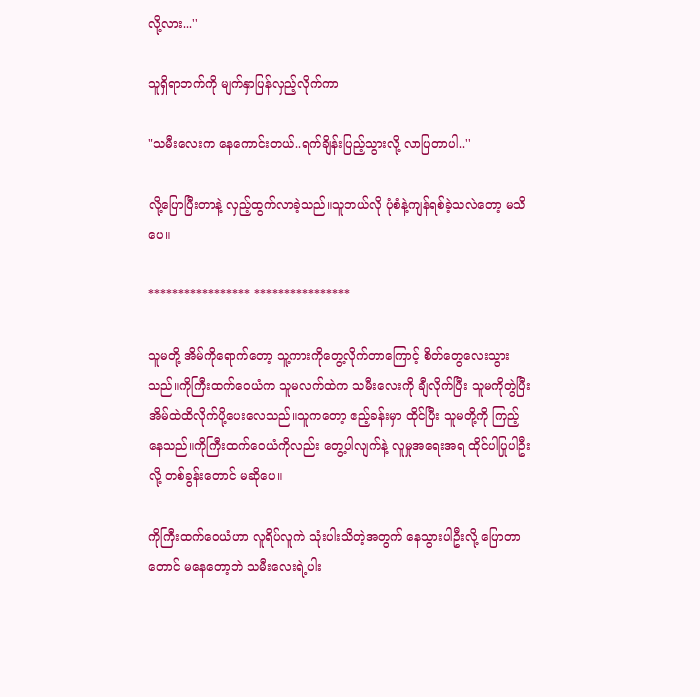လို့လား...''

သူရှိရာဘက်ကို မျက်နှာပြန်လှည့်လိုက်ကာ

"သမီးလေးက နေကောင်းတယ်..ရက်ချိန်းပြည့်သွားလို့ လာပြတာပါ..''

လို့ပြောပြီးတာနဲ့ လှည့်ထွက်လာခဲ့သည်။သူဘယ်လို ပုံစံနဲ့ကျန်ရစ်ခဲ့သလဲတော့ မသိပေ။

***************** ****************

သူမတို့ အိမ်ကိုရောက်တော့ သူ့ကားကိုတွေ့လိုက်တာကြောင့် စိတ်တွေလေးသွားသည်။ကိုကြီးထက်ဝေယံက သူမလက်ထဲက သမီးလေးကို ချီလိုက်ပြီး သူမကိုတွဲပြီး အိမ်ထဲထိလိုက်ပို့ပေးလေသည်။သူကတော့ ဧည့်ခန်းမှာ ထိုင်ပြီး သူမတို့ကို ကြည့်နေသည်။ကိုကြီးထက်ဝေယံကိုလည်း တွေ့ပါလျက်နဲ့ လူမှုအရေးအရ ထိုင်ပါပြုပါဦးလို့ တစ်ခွန်းတောင် မဆိုပေ။

ကိုကြီးထက်ဝေယံဟာ လူရိပ်လူကဲ သုံးပါးသိတဲ့အတွက် နေသွားပါဦးလို့ ပြောတာတောင် မနေတော့ဘဲ သမီးလေးရဲ့ပါး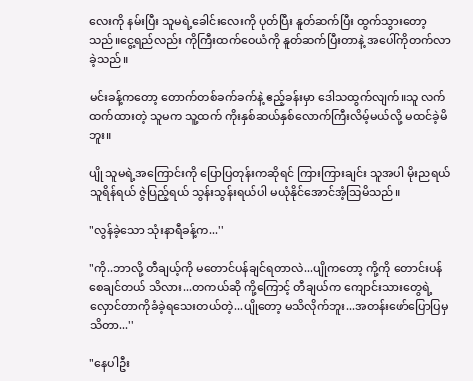လေးကို နမ်းပြီး သူမရဲ့ခေါင်းလေးကို ပုတ်ပြီး နူတ်ဆက်ပြီး ထွက်သွားတော့သည်။ငွေ့ရည်လည်း ကိုကြီးထက်ဝေယံကို နူတ်ဆက်ပြီးတာနဲ့ အပေါ်ကိုတက်လာခဲ့သည်။

မင်းခန့်ကတော့ တောက်တစ်ခက်ခက်နဲ့ ဧည့်ခန်းမှာ ဒေါသထွက်လျက်။သူ လက်ထက်ထားတဲ့ သူမက သူ့ထက် ကိုးနှစ်ဆယ်နှစ်လောက်ကြီးလိမ့်မယ်လို့ မထင်ခဲ့မိဘူး။

ပျို သူမရဲ့အကြောင်းကို ပြောပြတုန်းကဆိုရင် ကြားကြားချင်း သူအပါ မိုးညရယ် သူရိန်ရယ် ဇွဲပြည့်ရယ် သွန်းသွန်းရယ်ပါ မယုံနိုင်အောင်အံ့သြမိသည်။

"လွန်ခဲ့သော သုံးနာရီခန့်က...''

"ကို..ဘာလို့ တီချယ့်ကို မတောင်ပန်ချင်ရတာလဲ...ပျိုကတော့ ကို့ကို တောင်းပန်စေချင်တယ် သိလား...တကယ်ဆို ကို့ကြောင့် တီချယ်က ကျောင်းသားတွေရဲ့ လှောင်တာကိုခံခဲ့ရသေးတယ်တဲ့...ပျိုတော့ မသိလိုက်ဘူး...အတန်းဖော်ပြောပြမှ သိတာ...''

"နေပါဦး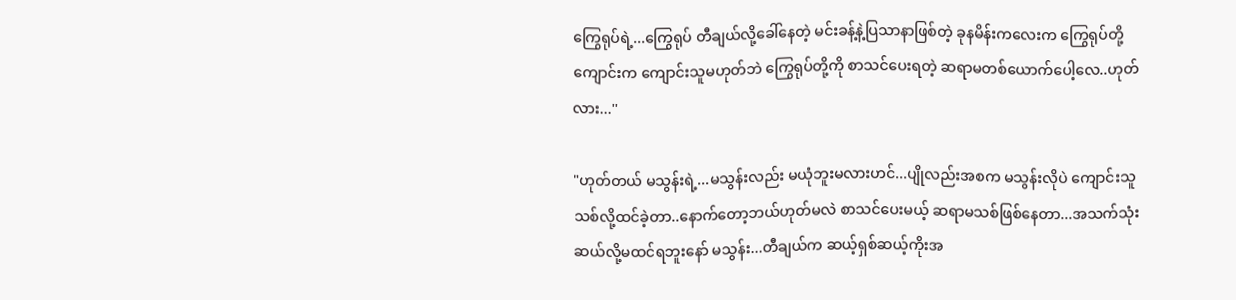ကြွေရုပ်ရဲ့...ကြွေရုပ် တီချယ်လို့ခေါ်နေတဲ့ မင်းခန့်နဲ့ပြသာနာဖြစ်တဲ့ ခုနမိန်းကလေးက ကြွေရုပ်တို့ကျောင်းက ကျောင်းသူမဟုတ်ဘဲ ကြွေရုပ်တို့ကို စာသင်ပေးရတဲ့ ဆရာမတစ်ယောက်ပေါ့လေ..ဟုတ်လား...''

"ဟုတ်တယ် မသွန်းရဲ့...မသွန်းလည်း မယုံဘူးမလားဟင်...ပျိုလည်းအစက မသွန်းလိုပဲ ကျောင်းသူသစ်လို့ထင်ခဲ့တာ..နောက်တော့ဘယ်ဟုတ်မလဲ စာသင်ပေးမယ့် ဆရာမသစ်ဖြစ်နေတာ...အသက်သုံးဆယ်လို့မထင်ရဘူးနော် မသွန်း...တီချယ်က ဆယ့်ရှစ်ဆယ့်ကိုးအ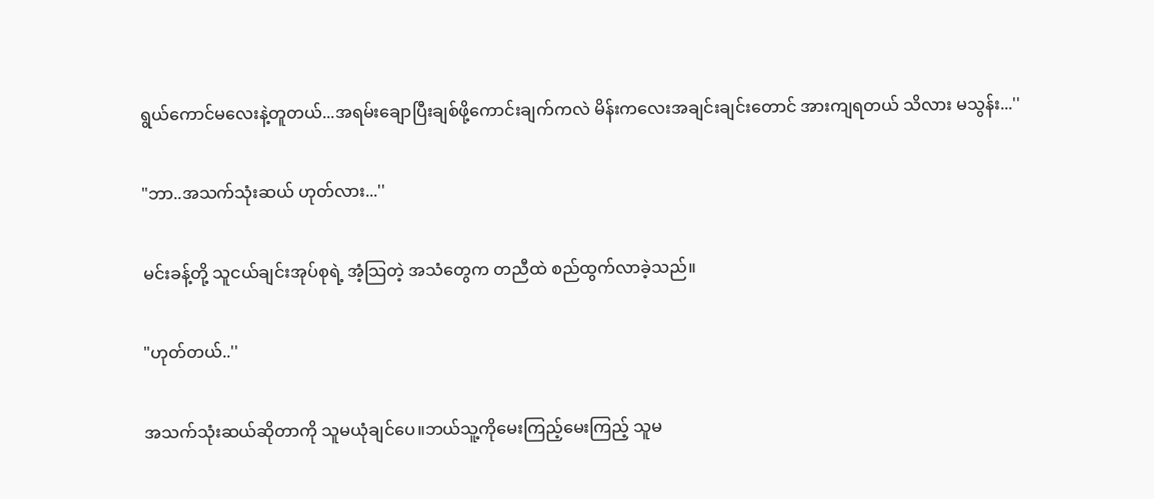ရွယ်ကောင်မလေးနဲ့တူတယ်...အရမ်းချောပြီးချစ်ဖို့ကောင်းချက်ကလဲ မိန်းကလေးအချင်းချင်းတောင် အားကျရတယ် သိလား မသွန်း...''

"ဘာ..အသက်သုံးဆယ် ဟုတ်လား...''

မင်းခန့်တို့ သူငယ်ချင်းအုပ်စုရဲ့ အံ့သြတဲ့ အသံတွေက တညီထဲ စည်ထွက်လာခဲ့သည်။

"ဟုတ်တယ်..''

အသက်သုံးဆယ်ဆိုတာကို သူမယုံချင်ပေ။ဘယ်သူ့ကိုမေးကြည့်မေးကြည့် သူမ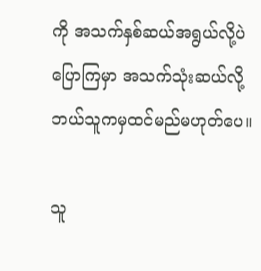ကို အသက်နှစ်ဆယ်အရွယ်လို့ပဲ ပြောကြမှာ အသက်သုံးဆယ်လို့ ဘယ်သူကမှထင်မည်မဟုတ်ပေ။

သူ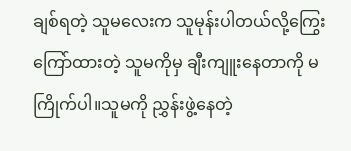ချစ်ရတဲ့ သူမလေးက သူမုန်းပါတယ်လို့ကြွေးကြော်ထားတဲ့ သူမကိုမှ ချီးကျူးနေတာကို မကြိုက်ပါ။သူမကို ညွှန်းဖွဲ့နေတဲ့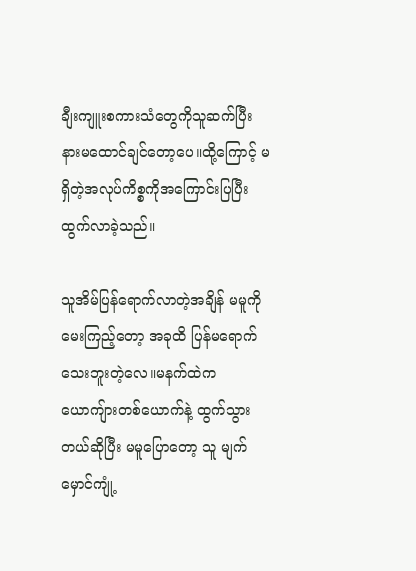ချီးကျူးစကားသံတွေကိုသူဆက်ပြီး နားမထောင်ချင်တော့ပေ။ထို့ကြောင့် မရှိတဲ့အလုပ်ကိစ္စကိုအကြောင်းပြပြီး ထွက်လာခဲ့သည်။

သူအိမ်ပြန်ရောက်လာတဲ့အချိန် မမူကို မေးကြည့်တော့ အခုထိ ပြန်မရောက်သေးဘူးတဲ့လေ။မနက်ထဲက ယောကျ်ားတစ်ယောက်နဲ့ ထွက်သွားတယ်ဆိုပြီး မမူပြောတော့ သူ မျက်မှောင်ကျုံ့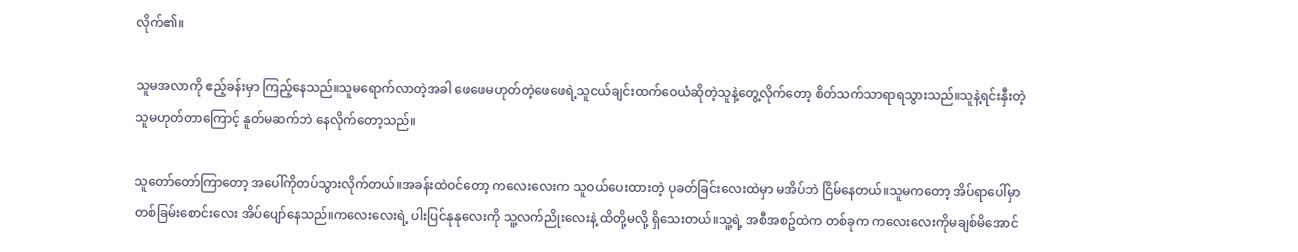လိုက်၏။

သူမအလာကို ဧည့်ခန်းမှာ ကြည့်နေသည်။သူမရောက်လာတဲ့အခါ ဖေဖေမဟုတ်တဲ့ဖေဖေရဲ့သူငယ်ချင်းထက်ဝေယံဆိုတဲ့သူနဲ့တွေ့လိုက်တော့ စိတ်သက်သာရာရသွားသည်။သူနဲ့ရင်းနှီးတဲ့ သူမဟုတ်တာကြောင့် နူတ်မဆက်ဘဲ နေလိုက်တော့သည်။

သူတော်တော်ကြာတော့ အပေါ်ကိုတပ်သွားလိုက်တယ်။အခန်းထဲဝင်တော့ ကလေးလေးက သူဝယ်ပေးထားတဲ့ ပုခတ်ခြင်းလေးထဲမှာ မအိပ်ဘဲ ငြိမ်နေတယ်။သူမကတော့ အိပ်ရာပေါ်မှာ တစ်ခြမ်းစောင်းလေး အိပ်ပျော်နေသည်။ကလေးလေးရဲ့ ပါးပြင်နုနုလေးကို သူ့လက်ညိုးလေးနဲ့ ထိတို့မလို့ ရှိသေးတယ်။သူ့ရဲ့ အစီအစဥ်ထဲက တစ်ခုက ကလေးလေးကိုမချစ်မိအောင်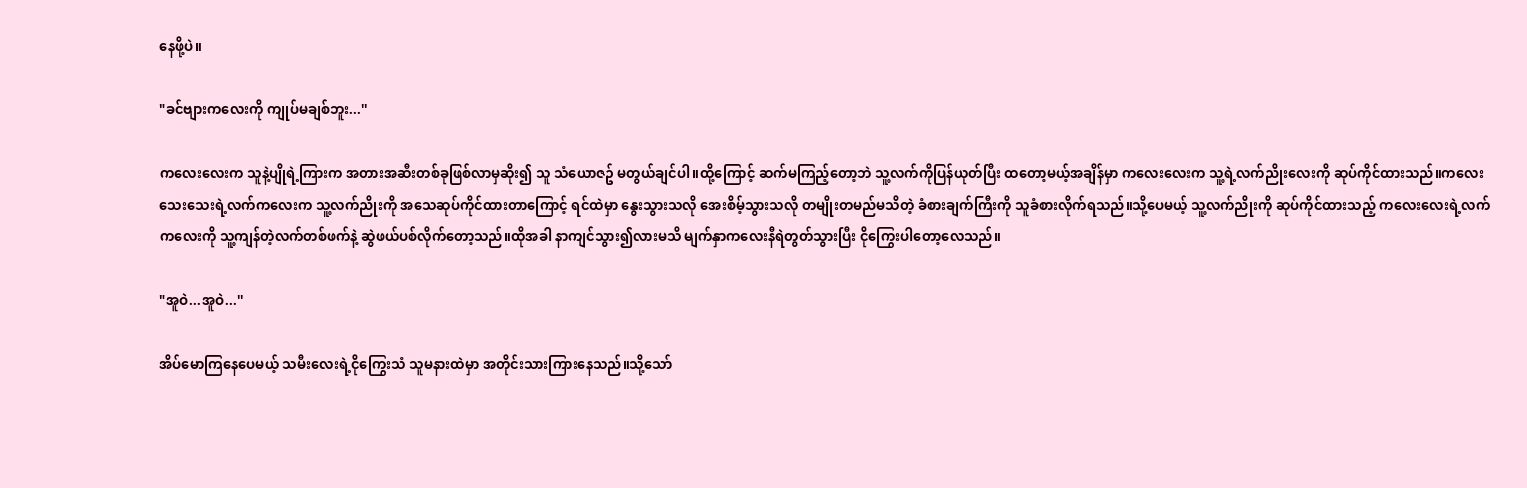နေဖို့ပဲ။

"ခင်ဗျားကလေးကို ကျုပ်မချစ်ဘူး...''

ကလေးလေးက သူနဲ့ပျိုရဲ့ကြားက အတားအဆီးတစ်ခုဖြစ်လာမှဆိုး၍ သူ သံယောဇဥ် မတွယ်ချင်ပါ။ထို့ကြောင့် ဆက်မကြည့်တော့ဘဲ သူ့လက်ကိုပြန်ယုတ်ပြီး ထတော့မယ့်အချိန်မှာ ကလေးလေးက သူ့ရဲ့လက်ညိုးလေးကို ဆုပ်ကိုင်ထားသည်။ကလေးသေးသေးရဲ့လက်ကလေးက သူ့လက်ညိုးကို အသေဆုပ်ကိုင်ထားတာကြောင့် ရင်ထဲမှာ နွေးသွားသလို အေးစိမ့်သွားသလို တမျိုးတမည်မသိတဲ့ ခံစားချက်ကြီးကို သူခံစားလိုက်ရသည်။သို့ပေမယ့် သူ့လက်ညိုးကို ဆုပ်ကိုင်ထားသည့် ကလေးလေးရဲ့လက်ကလေးကို သူ့ကျန်တဲ့လက်တစ်ဖက်နဲ့ ဆွဲဖယ်ပစ်လိုက်တော့သည်။ထိုအခါ နာကျင်သွား၍လားမသိ မျက်နှာကလေးနီရဲတွတ်သွားပြီး ငိုကြွေးပါတော့လေသည်။

"အူဝဲ...အူဝဲ...''

အိပ်မောကြနေပေမယ့် သမီးလေးရဲ့ငိုကြွေးသံ သူမနားထဲမှာ အတိုင်းသားကြားနေသည်။သို့သော်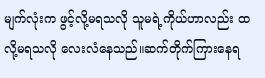မျက်လုံးက ဖွင့်လို့မရသလို သူမရဲ့ကိုယ်ဟာလည်း ထလို့မရသလို လေးလံနေသည်။ဆက်တိုက်ကြားနေရ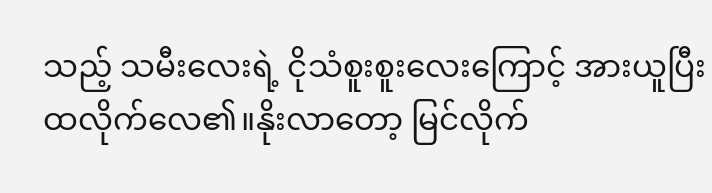သည့် သမီးလေးရဲ့ ငိုသံစူးစူးလေးကြောင့် အားယူပြီး ထလိုက်လေ၏။နိုးလာတော့ မြင်လိုက်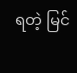ရတဲ့ မြင်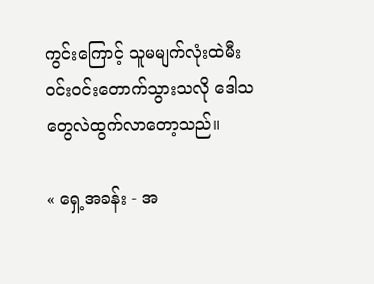ကွင်းကြောင့် သူမမျက်လုံးထဲမီးဝင်းဝင်းတောက်သွားသလို ဒေါသတွေလဲထွက်လာတော့သည်။

« ရှေ့အခန်း - အ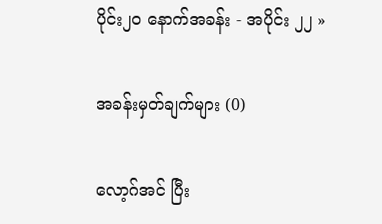ပိုင်း၂၀ နောက်အခန်း - အပိုင်း ၂၂ »

အခန်းမှတ်ချက်များ (0)

လော့ဂ်အင် ပြီး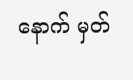နောက် မှတ်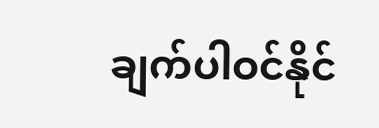ချက်ပါဝင်နိုင်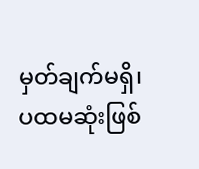မှတ်ချက်မရှိ၊ ပထမဆုံးဖြစ်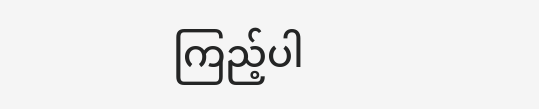ကြည့်ပါ